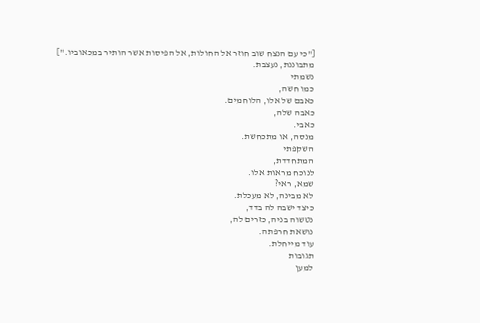["כי עם הנצח שוב חוזר אל החולות, אל הפיסות אשר הותיר במכאוביו."]
מתבוננת, נעצבת.
נשמתי
כמו חשה,
כאבם של אלו, הלוחמים.
כאבה שלה,
כאבי.
מנסה, או מתכחשת.
השקפתי
המתחדדת,
לנוכח מראות אלו.
שמא, ראי?
לא מבינה, לא מעכלת.
כיצד ישבה לה בדד,
נטשוה בניה, כזרים לה,
נושאת חרפתה.
עוד מייחלת.
תגובות
למען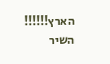הארץ!!!!!!
השיר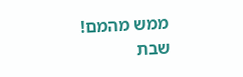ממש מהמם!
שבת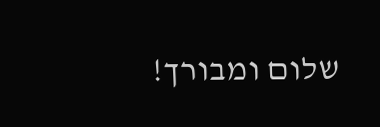שלום ומבורך!